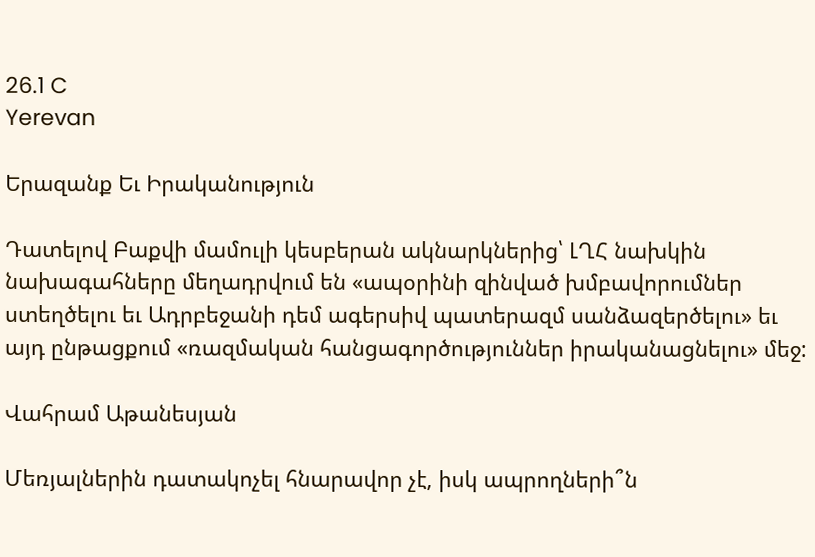26.1 C
Yerevan

Երազանք Եւ Իրականություն

Դատելով Բաքվի մամուլի կեսբերան ակնարկներից՝ ԼՂՀ նախկին նախագահները մեղադրվում են «ապօրինի զինված խմբավորումներ ստեղծելու եւ Ադրբեջանի դեմ ագերսիվ պատերազմ սանձազերծելու» եւ այդ ընթացքում «ռազմական հանցագործություններ իրականացնելու» մեջ:

Վահրամ Աթանեսյան

Մեռյալներին դատակոչել հնարավոր չէ, իսկ ապրողների՞ն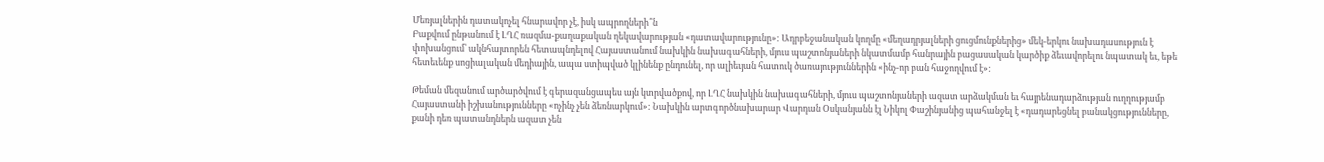Մեռյալներին դատակոչել հնարավոր չէ, իսկ ապրողների՞ն
Բաքվում ընթանում է ԼՂՀ ռազմա-քաղաքական ղեկավարության «դատավարությունը»: Ադրբեջանական կողմը «մեղադրյալների ցուցմունքներից» մեկ-երկու նախադասություն է փոխանցում՝ ակնհայտորեն հետապնդելով Հայաստանում նախկին նախագահների, մյուս պաշտոնյաների նկատմամբ հանրային բացասական կարծիք ձեւավորելու նպատակ եւ, եթե հետեւենք սոցիալական մեդիային, ապա ստիպված կլինենք ընդունել, որ ալիեւյան հատուկ ծառայություններին «ինչ-որ բան հաջողվում է»:

Թեման մեզանում արծարծվում է գերազանցապես այն կտրվածքով, որ ԼՂՀ նախկին նախագահների, մյուս պաշտոնյաների ազատ արձակման եւ հայրենադարձության ուղղությամբ Հայաստանի իշխանությունները «ոչինչ չեն ձեռնարկում»: Նախկին արտգործնախարար Վարդան Օսկանյանն էլ Նիկոլ Փաշինյանից պահանջել է «դադարեցնել բանակցությունները, քանի դեռ պատանդներն ազատ չեն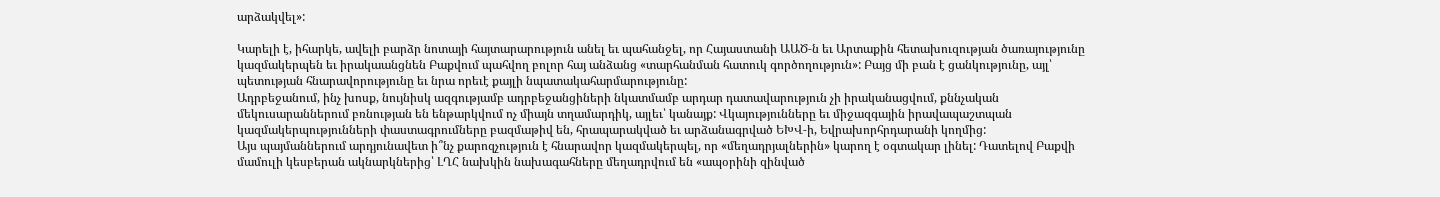արձակվել»:

Կարելի է, իհարկե, ավելի բարձր նոտայի հայտարարություն անել եւ պահանջել, որ Հայաստանի ԱԱԾ‑ն եւ Արտաքին հետախուզության ծառայությունը կազմակերպեն եւ իրակաանցնեն Բաքվում պահվող բոլոր հայ անձանց «տարհանման հատուկ գործողություն»: Բայց մի բան է ցանկությունը, այլ՝ պետության հնարավորությունը եւ նրա որեւէ քայլի նպատակահարմարությունը:
Ադրբեջանում, ինչ խոսք, նույնիսկ ազգությամբ ադրբեջանցիների նկատմամբ արդար դատավարություն չի իրականացվում, քննչական մեկուսարաններում բռնության են ենթարկվում ոչ միայն տղամարդիկ, այլեւ՝ կանայք: Վկայությունները եւ միջազգային իրավապաշտպան կազմակերպությունների փաստագրումները բազմաթիվ են, հրապարակված եւ արձանագրված ԵԽՎ‑ի, Եվրախորհրդարանի կողմից:
Այս պայմաններում արդյունավետ ի՞նչ քարոզչություն է հնարավոր կազմակերպել, որ «մեղադրյալներին» կարող է օգտակար լինել: Դատելով Բաքվի մամուլի կեսբերան ակնարկներից՝ ԼՂՀ նախկին նախագահները մեղադրվում են «ապօրինի զինված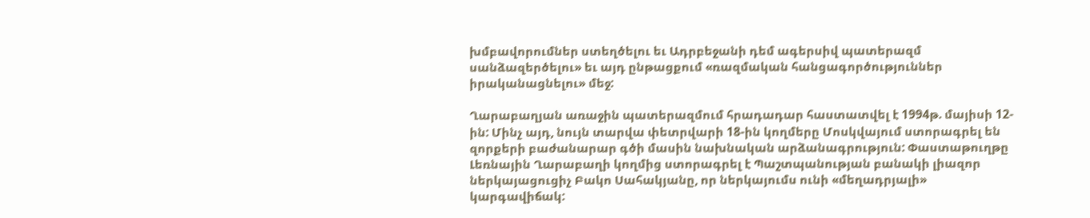խմբավորումներ ստեղծելու եւ Ադրբեջանի դեմ ագերսիվ պատերազմ սանձազերծելու» եւ այդ ընթացքում «ռազմական հանցագործություններ իրականացնելու» մեջ:

Ղարաբաղյան առաջին պատերազմում հրադադար հաստատվել է 1994թ. մայիսի 12-ին: Մինչ այդ, նույն տարվա փետրվարի 18-ին կողմերը Մոսկվայում ստորագրել են զորքերի բաժանարար գծի մասին նախնական արձանագրություն: Փաստաթուղթը Լեռնային Ղարաբաղի կողմից ստորագրել է Պաշտպանության բանակի լիազոր ներկայացուցիչ Բակո Սահակյանը, որ ներկայումս ունի «մեղադրյալի» կարգավիճակ: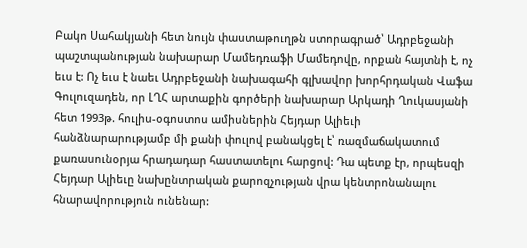Բակո Սահակյանի հետ նույն փաստաթուղթն ստորագրած՝ Ադրբեջանի պաշտպանության նախարար Մամեդռաֆի Մամեդովը, որքան հայտնի է, ոչ եւս է: Ոչ եւս է նաեւ Ադրբեջանի նախագահի գլխավոր խորհրդական Վաֆա Գուլուզադեն, որ ԼՂՀ արտաքին գործերի նախարար Արկադի Ղուկասյանի հետ 1993թ. հուլիս-օգոստոս ամիսներին Հեյդար Ալիեւի հանձնարարությամբ մի քանի փուլով բանակցել է՝ ռազմաճակատում քառասունօրյա հրադադար հաստատելու հարցով: Դա պետք էր, որպեսզի Հեյդար Ալիեւը նախընտրական քարոզչության վրա կենտրոնանալու հնարավորություն ունենար: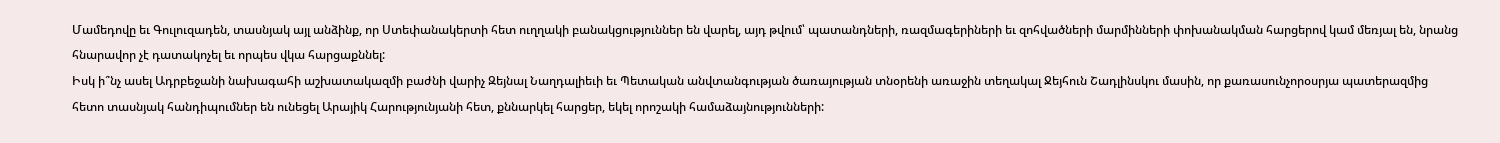Մամեդովը եւ Գուլուզադեն, տասնյակ այլ անձինք, որ Ստեփանակերտի հետ ուղղակի բանակցություններ են վարել, այդ թվում՝ պատանդների, ռազմագերիների եւ զոհվածների մարմինների փոխանակման հարցերով կամ մեռյալ են, նրանց հնարավոր չէ դատակոչել եւ որպես վկա հարցաքննել:
Իսկ ի՞նչ ասել Ադրբեջանի նախագահի աշխատակազմի բաժնի վարիչ Զեյնալ Նաղդալիեւի եւ Պետական անվտանգության ծառայության տնօրենի առաջին տեղակալ Ջեյհուն Շադլինսկու մասին, որ քառասունչորօսրյա պատերազմից հետո տասնյակ հանդիպումներ են ունեցել Արայիկ Հարությունյանի հետ, քննարկել հարցեր, եկել որոշակի համաձայնությունների: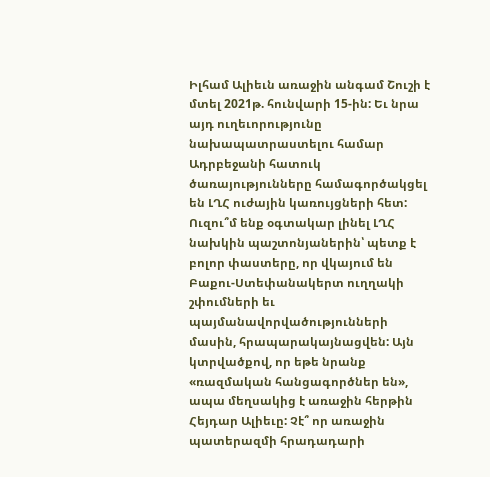Իլհամ Ալիեւն առաջին անգամ Շուշի է մտել 2021թ. հունվարի 15-ին: Եւ նրա այդ ուղեւորությունը նախապատրաստելու համար Ադրբեջանի հատուկ ծառայությունները համագործակցել են ԼՂՀ ուժային կառույցների հետ: Ուզու՞մ ենք օգտակար լինել ԼՂՀ նախկին պաշտոնյաներին՝ պետք է բոլոր փաստերը, որ վկայում են Բաքու-Ստեփանակերտ ուղղակի շփումների եւ պայմանավորվածությունների մասին, հրապարակայնացվեն: Այն կտրվածքով, որ եթե նրանք «ռազմական հանցագործներ են», ապա մեղսակից է առաջին հերթին Հեյդար Ալիեւը: Չէ՞ որ առաջին պատերազմի հրադադարի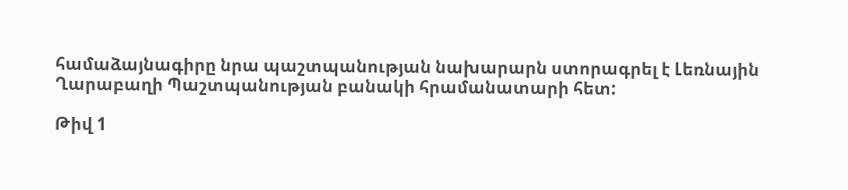համաձայնագիրը նրա պաշտպանության նախարարն ստորագրել է Լեռնային Ղարաբաղի Պաշտպանության բանակի հրամանատարի հետ:

Թիվ 1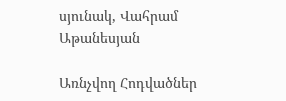սյունակ, Վահրամ Աթանեսյան

Առնչվող Հոդվածներ